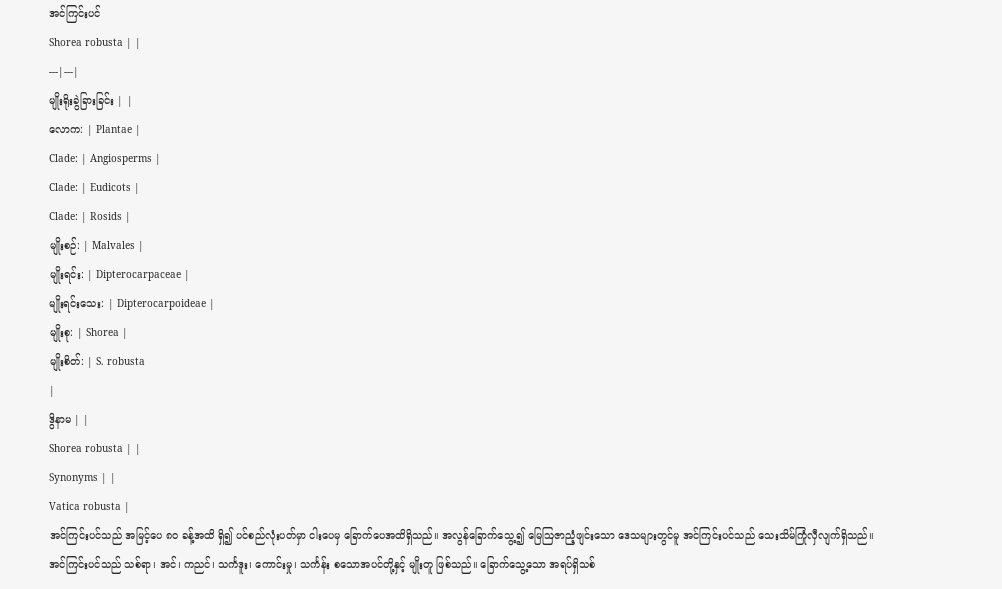အင်ကြင်းပင်
Shorea robusta | |
---|---|
မျိုးရိုးခွဲခြားခြင်း | |
လောက: | Plantae |
Clade: | Angiosperms |
Clade: | Eudicots |
Clade: | Rosids |
မျိုးစဉ်: | Malvales |
မျိုးရင်း: | Dipterocarpaceae |
မျိုးရင်းသေး: | Dipterocarpoideae |
မျိုးစု: | Shorea |
မျိုးစိတ်: | S. robusta
|
ဒွိနာမ | |
Shorea robusta | |
Synonyms | |
Vatica robusta |
အင်ကြင်းပင်သည် အမြင့်ပေ ၈ဝ ခန့်အထိ ရှိ၍ ပင်စည်လုံးပတ်မှာ ငါးပေမှ ခြောက်ပေအထိရှိသည်။ အလွန်ခြောက်သွေ့၍ မြေဩဇာညံ့ဖျင်းသော ဒေသများတွင်မူ အင်ကြင်းပင်သည် သေးသိမ်ကြုံလှီလျက်ရှိသည်။ အင်ကြင်းပင်သည် သစ်ရာ၊ အင်၊ ကညင်၊ သင်္ကဒူး၊ ကောင်းမှု၊ သင်္ကန်း စသောအပင်တို့နှင့် မျိုးတူ ဖြစ်သည်။ ခြောက်သွေ့သော အရပ်ရှိသစ်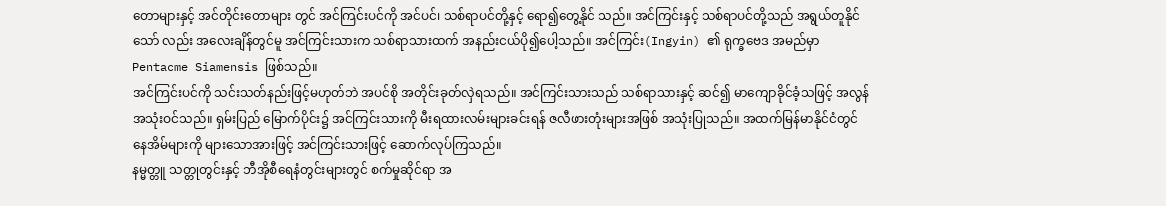တောများနှင့် အင်တိုင်းတောများ တွင် အင်ကြင်းပင်ကို အင်ပင်၊ သစ်ရာပင်တို့နှင့် ရော၍တွေ့နိုင် သည်။ အင်ကြင်းနှင့် သစ်ရာပင်တို့သည် အရွယ်တူနိုင်သော် လည်း အလေးချိန်တွင်မူ အင်ကြင်းသားက သစ်ရာသားထက် အနည်းငယ်ပို၍ပေါ့သည်။ အင်ကြင်း(Ingyin) ၏ ရုက္ခဗေဒ အမည်မှာ Pentacme Siamensis ဖြစ်သည်။
အင်ကြင်းပင်ကို သင်းသတ်နည်းဖြင့်မဟုတ်ဘဲ အပင်စို အတိုင်းခုတ်လှဲရသည်။ အင်ကြင်းသားသည် သစ်ရာသားနှင့် ဆင်၍ မာကျောခိုင်ခံ့သဖြင့် အလွန်အသုံးဝင်သည်။ ရှမ်းပြည် မြောက်ပိုင်း၌ အင်ကြင်းသားကို မီးရထားလမ်းများခင်းရန် ဇလီဖားတုံးများအဖြစ် အသုံးပြုသည်။ အထက်မြန်မာနိုင်ငံတွင် နေအိမ်များကို များသောအားဖြင့် အင်ကြင်းသားဖြင့် ဆောက်လုပ်ကြသည်။
နမ္မတ္တူ သတ္တုတွင်းနှင့် ဘီအိုစီရေနံတွင်းများတွင် စက်မှုဆိုင်ရာ အ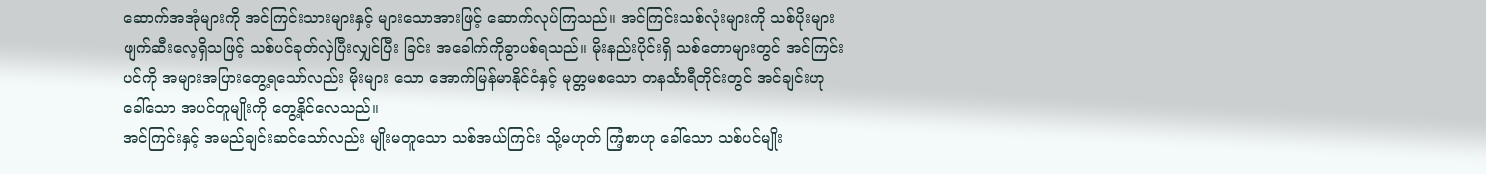ဆောက်အအုံများကို အင်ကြင်းသားများနှင့် များသောအားဖြင့် ဆောက်လုပ်ကြသည်။ အင်ကြင်းသစ်လုံးများကို သစ်ပိုးများဖျက်ဆီးလေ့ရှိသဖြင့် သစ်ပင်ခုတ်လှဲပြီးလျှင်ပြီး ခြင်း အခေါက်ကိုခွာပစ်ရသည်။ မိုးနည်းပိုင်းရှိ သစ်တောများတွင် အင်ကြင်းပင်ကို အများအပြားတွေ့ရသော်လည်း မိုးများ သော အောက်မြန်မာနိုင်ငံနှင့် မုတ္တမစသော တနင်္သာရီတိုင်းတွင် အင်ချင်းဟုခေါ်သော အပင်တူမျိုးကို တွေ့နိုင်လေသည်။
အင်ကြင်းနှင့် အမည်ချင်းဆင်သော်လည်း မျိုးမတူသော သစ်အယ်ကြင်း သို့မဟုတ် ကြံ့စာဟု ခေါ်သော သစ်ပင်မျိုး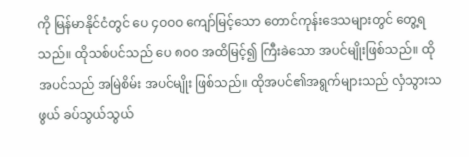ကို မြန်မာနိုင်ငံတွင် ပေ ၄ဝဝဝ ကျော်မြင့်သော တောင်ကုန်းဒေသများတွင် တွေ့ရသည်။ ထိုသစ်ပင်သည် ပေ ၈ဝဝ အထိမြင့်၍ ကြီးခဲသော အပင်မျိုးဖြစ်သည်။ ထိုအပင်သည် အမြဲစိမ်း အပင်မျိုး ဖြစ်သည်။ ထိုအပင်၏အရွက်များသည် လှံသွားသဖွယ် ခပ်သွယ်သွယ်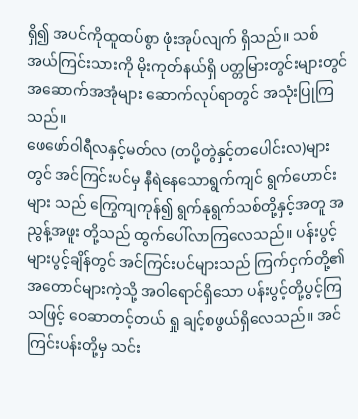ရှိ၍ အပင်ကိုထူထပ်စွာ ဖုံးအုပ်လျက် ရှိသည်။ သစ်အယ်ကြင်းသားကို မိုးကုတ်နယ်ရှိ ပတ္တမြားတွင်းများတွင် အဆောက်အအုံများ ဆောက်လုပ်ရာတွင် အသုံးပြုကြ သည်။
ဖေဖော်ဝါရီလနှင့်မတ်လ (တပို့တွဲနှင့်တပေါင်းလ)များတွင် အင်ကြင်းပင်မှ နီရဲနေသောရွက်ကျင် ရွက်ဟောင်းများ သည် ကြွေကျကုန်၍ ရွက်နုရွက်သစ်တို့နှင့်အတူ အညွန့်အဖူး တို့သည် ထွက်ပေါ်လာကြလေသည်။ ပန်းပွင့်များပွင့်ချိန်တွင် အင်ကြင်းပင်များသည် ကြက်ငှက်တို့၏ အတောင်များကဲ့သို့ အဝါရောင်ရှိသော ပန်းပွင့်တို့ပွင့်ကြသဖြင့် ဝေဆာတင့်တယ် ရှု ချင့်စဖွယ်ရှိလေသည်။ အင်ကြင်းပန်းတို့မှ သင်း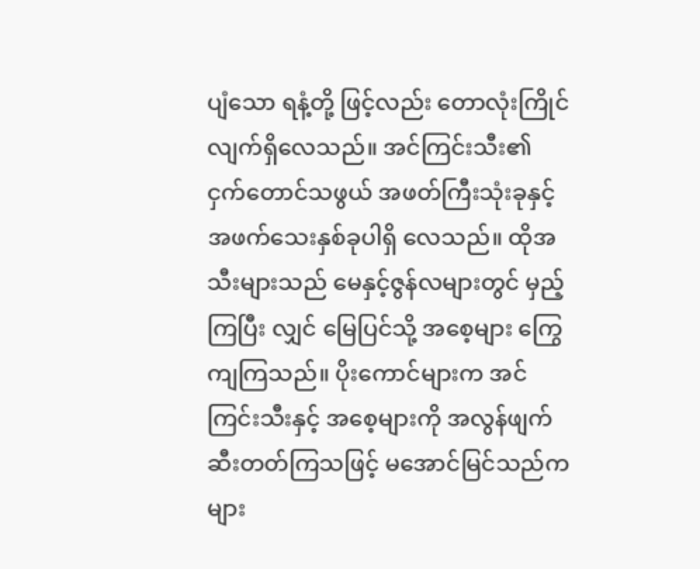ပျံသော ရနံ့တို့ ဖြင့်လည်း တောလုံးကြိုင်လျက်ရှိလေသည်။ အင်ကြင်းသီး၏ ငှက်တောင်သဖွယ် အဖတ်ကြီးသုံးခုနှင့် အဖက်သေးနှစ်ခုပါရှိ လေသည်။ ထိုအသီးများသည် မေနှင့်ဇွန်လများတွင် မှည့်ကြပြီး လျှင် မြေပြင်သို့ အစေ့များ ကြွေကျကြသည်။ ပိုးကောင်များက အင်ကြင်းသီးနှင့် အစေ့များကို အလွန်ဖျက်ဆီးတတ်ကြသဖြင့် မအောင်မြင်သည်ကများ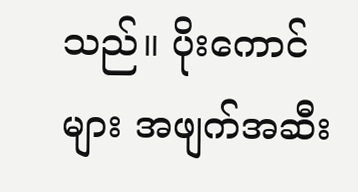သည်။ ပိုးကောင်များ အဖျက်အဆီး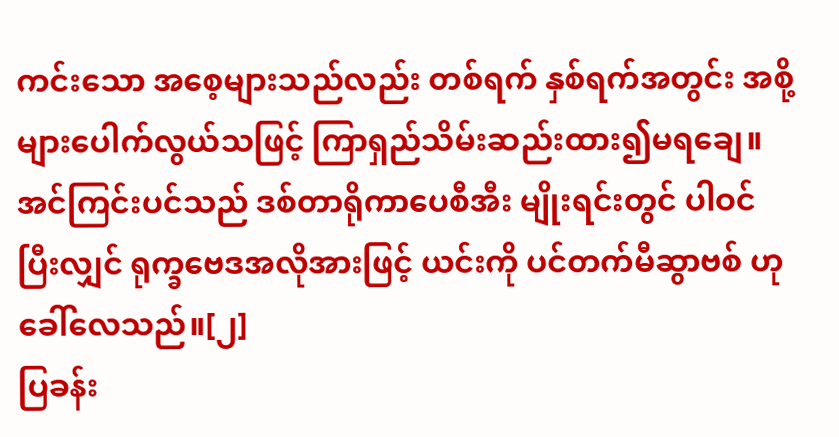ကင်းသော အစေ့များသည်လည်း တစ်ရက် နှစ်ရက်အတွင်း အစို့များပေါက်လွယ်သဖြင့် ကြာရှည်သိမ်းဆည်းထား၍မရချေ။ အင်ကြင်းပင်သည် ဒစ်တာရိုကာပေစီအီး မျိုးရင်းတွင် ပါဝင်ပြီးလျှင် ရုက္ခဗေဒအလိုအားဖြင့် ယင်းကို ပင်တက်မီဆွာဗစ် ဟုခေါ်လေသည်။[၂]
ပြခန်း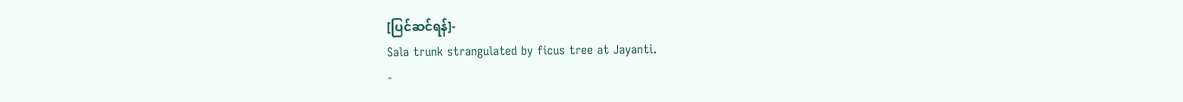[ပြင်ဆင်ရန်]-
Sala trunk strangulated by ficus tree at Jayanti.
-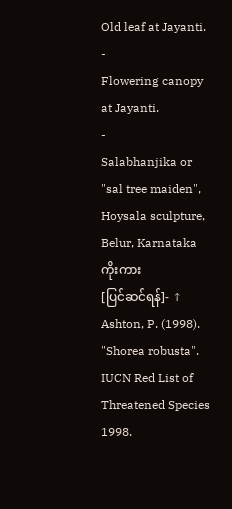Old leaf at Jayanti.
-
Flowering canopy at Jayanti.
-
Salabhanjika or "sal tree maiden", Hoysala sculpture, Belur, Karnataka
ကိုးကား
[ပြင်ဆင်ရန်]- ↑ Ashton, P. (1998). "Shorea robusta". IUCN Red List of Threatened Species 1998.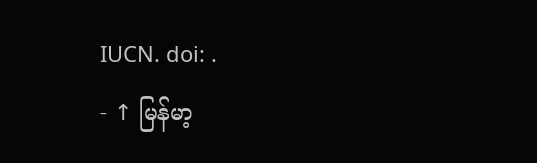IUCN. doi: .
- ↑ မြန်မာ့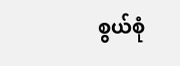စွယ်စုံ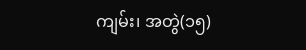ကျမ်း၊ အတွဲ(၁၅)